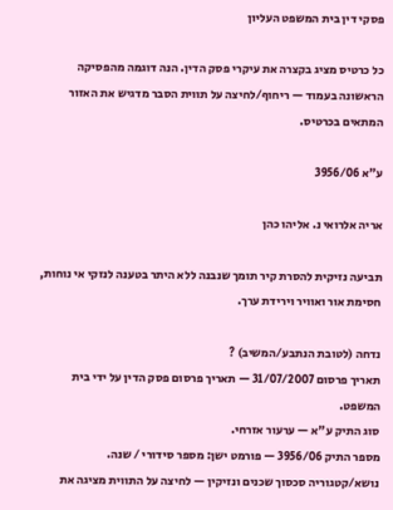פסקי דין בית המשפט העליון

כל כרטיס מציג בקצרה את עיקרי פסק הדין. הנה דוגמה מהפסיקה הראשונה בעמוד — ריחוף/לחיצה על תווית הסבר מדגיש את האזור המתאים בכרטיס.

ע"א 3956/06

אריה אלרואי נ. אליהו כהן

תביעה נזיקית להסרת קיר תומך שנבנה ללא היתר בטענה לנזקי אי נוחות, חסימת אור ואוויר וירידת ערך.

נדחה (לטובת הנתבע/המשיב) ?
תאריך פרסום 31/07/2007 — תאריך פרסום פסק הדין על ידי בית המשפט.
סוג התיק ע"א — ערעור אזרחי.
מספר התיק 3956/06 — פורמט ישן: מספר סידורי / שנה.
נושא/קטגוריה סכסוך שכנים ונזיקין — לחיצה על התווית מציגה את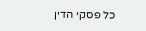כל פסקי הדין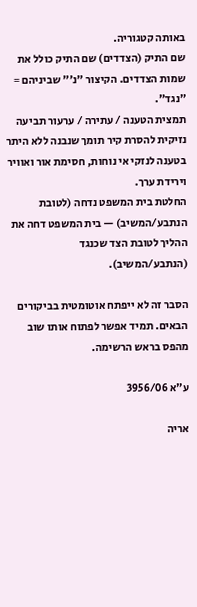באותה קטגוריה.
שם התיק (הצדדים) שם התיק כולל את שמות הצדדים. הקיצור "נ׳" שביניהם = "נגד".
תמצית הטענה / עתירה / ערעור תביעה נזיקית להסרת קיר תומך שנבנה ללא היתר בטענה לנזקי אי נוחות, חסימת אור ואוויר וירידת ערך.
החלטת בית המשפט נדחה (לטובת הנתבע/המשיב) — בית המשפט דחה את ההליך לטובת הצד שכנגד (הנתבע/המשיב).

הסבר זה לא ייפתח אוטומטית בביקורים הבאים. תמיד אפשר לפתוח אותו שוב מהפס בראש הרשימה.

ע"א 3956/06

אריה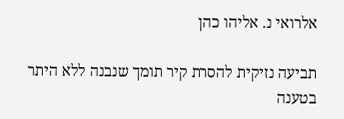אלרואי נ. אליהו כהן

תביעה נזיקית להסרת קיר תומך שנבנה ללא היתר בטענה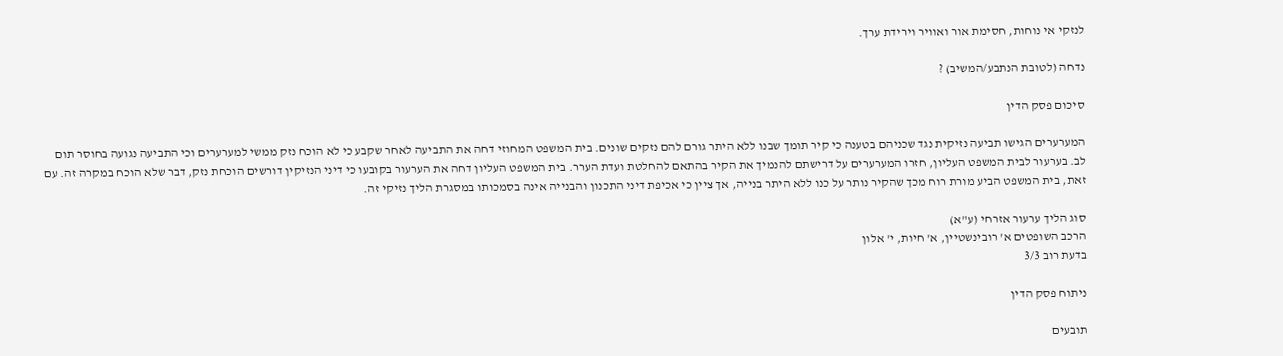לנזקי אי נוחות, חסימת אור ואוויר וירידת ערך.

נדחה (לטובת הנתבע/המשיב) ?

סיכום פסק הדין

המערערים הגישו תביעה נזיקית נגד שכניהם בטענה כי קיר תומך שבנו ללא היתר גורם להם נזקים שונים. בית המשפט המחוזי דחה את התביעה לאחר שקבע כי לא הוכח נזק ממשי למערערים וכי התביעה נגועה בחוסר תום לב. בערעור לבית המשפט העליון, חזרו המערערים על דרישתם להנמיך את הקיר בהתאם להחלטת ועדת הערר. בית המשפט העליון דחה את הערעור בקובעו כי דיני הנזיקין דורשים הוכחת נזק, דבר שלא הוכח במקרה זה. עם זאת, בית המשפט הביע מורת רוח מכך שהקיר נותר על כנו ללא היתר בנייה, אך ציין כי אכיפת דיני התכנון והבנייה אינה בסמכותו במסגרת הליך נזיקי זה.

סוג הליך ערעור אזרחי (ע"א)
הרכב השופטים א' רובינשטיין, א' חיות, י' אלון
בדעת רוב 3/3

ניתוח פסק הדין

תובעים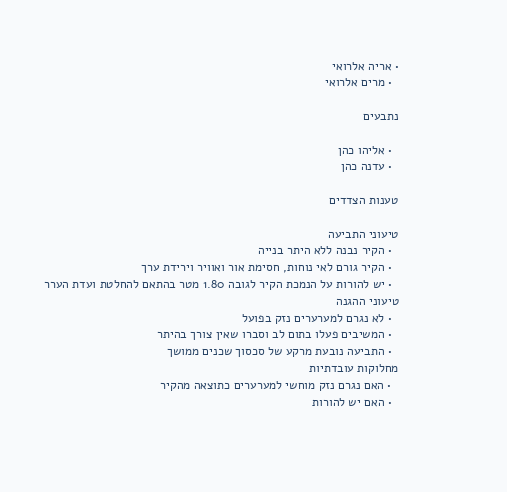• אריה אלרואי
  • מרים אלרואי

נתבעים

  • אליהו כהן
  • עדנה כהן

טענות הצדדים

טיעוני התביעה
  • הקיר נבנה ללא היתר בנייה
  • הקיר גורם לאי נוחות, חסימת אור ואוויר וירידת ערך
  • יש להורות על הנמכת הקיר לגובה 1.80 מטר בהתאם להחלטת ועדת הערר
טיעוני ההגנה
  • לא נגרם למערערים נזק בפועל
  • המשיבים פעלו בתום לב וסברו שאין צורך בהיתר
  • התביעה נובעת מרקע של סכסוך שכנים ממושך
מחלוקות עובדתיות
  • האם נגרם נזק מוחשי למערערים כתוצאה מהקיר
  • האם יש להורות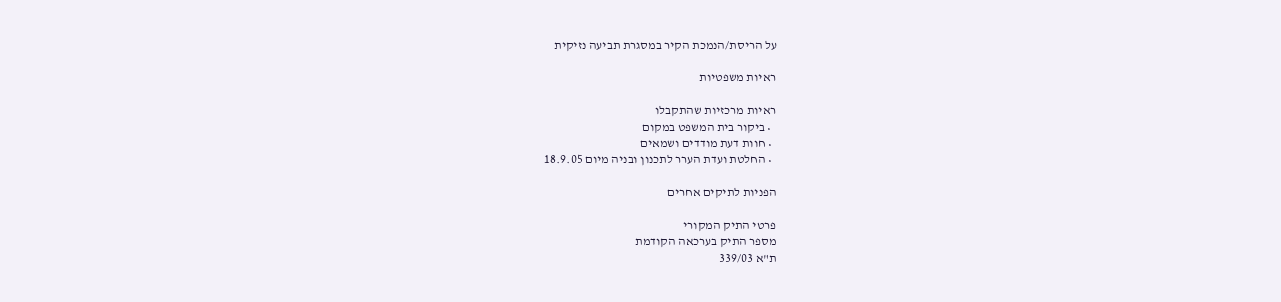על הריסת/הנמכת הקיר במסגרת תביעה נזיקית

ראיות משפטיות

ראיות מרכזיות שהתקבלו
  • ביקור בית המשפט במקום
  • חוות דעת מודדים ושמאים
  • החלטת ועדת הערר לתכנון ובניה מיום 18.9.05

הפניות לתיקים אחרים

פרטי התיק המקורי
מספר התיק בערכאה הקודמת
ת"א 339/03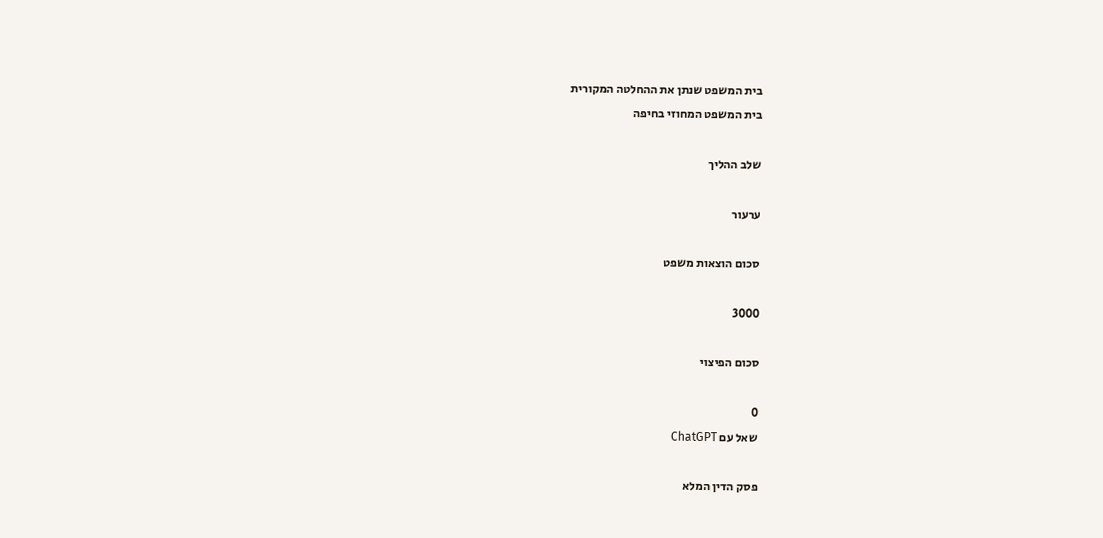בית המשפט שנתן את ההחלטה המקורית
בית המשפט המחוזי בחיפה

שלב ההליך

ערעור

סכום הוצאות משפט

3000

סכום הפיצוי

0
שאל עם ChatGPT

פסק הדין המלא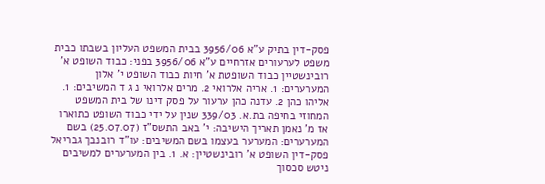פסק-דין בתיק ע"א 3956/06 בבית המשפט העליון בשבתו כבית משפט לערעורים אזרחיים ע"א 3956/06 בפני: כבוד השופט א' רובינשטיין כבוד השופטת א' חיות כבוד השופט י' אלון המערערים: 1. אריה אלרואי 2. מרים אלרואי נ ג ד המשיבים: 1. אליהו כהן 2. עדנה כהן ערעור על פסק דינו של בית המשפט המחוזי בחיפה בת.א. 339/03 שנין על ידי כבוד השופט כתוארו אז מ' נאמן תאריך הישיבה: י' באב התשס"ז (25.07.07) בשם המערערים: המערער בעצמו בשם המשיבים: עו"ד רובנבך גבריאל פסק-דין השופט א' רובינשטיין: א. 1. בין המערערים למשיבים ניטש סכסוך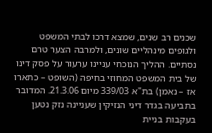שכנים רב שנים, שמצא דרכו לבתי המשפט ולגופים מינהליים שונים, ולמרבה הצער טרם נסתיים. ההליך הנוכחי עניינו ערעור על פסק דינו של בית המשפט המחוזי בחיפה (השופט – כתארו אז – נאמן) בת"א 339/03 מיום 21.3.06. המדובר בתביעה בגדר דיני הנזיקין שעניינה נזק נטען בעקבות בניית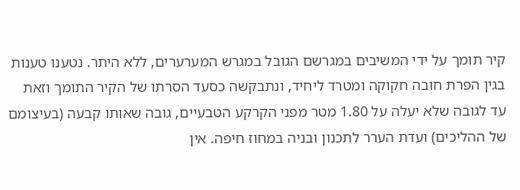קיר תומך על ידי המשיבים במגרשם הגובל במגרש המערערים, ללא היתר. נטענו טענות בגין הפרת חובה חקוקה ומטרד ליחיד, ונתבקשה כסעד הסרתו של הקיר התומך וזאת עד לגובה שלא יעלה על 1.80 מטר מפני הקרקע הטבעיים, גובה שאותו קבעה (בעיצומם של ההליכים) ועדת הערר לתכנון ובניה במחוז חיפה. אין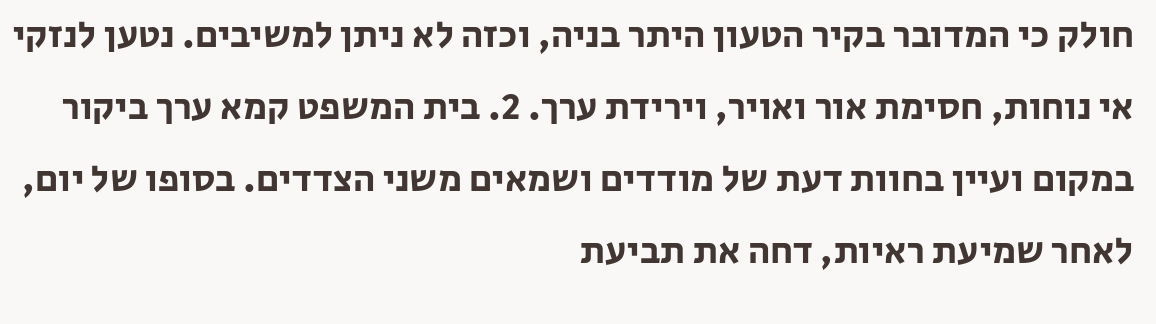חולק כי המדובר בקיר הטעון היתר בניה, וכזה לא ניתן למשיבים. נטען לנזקי אי נוחות, חסימת אור ואויר, וירידת ערך. 2. בית המשפט קמא ערך ביקור במקום ועיין בחוות דעת של מודדים ושמאים משני הצדדים. בסופו של יום, לאחר שמיעת ראיות, דחה את תביעת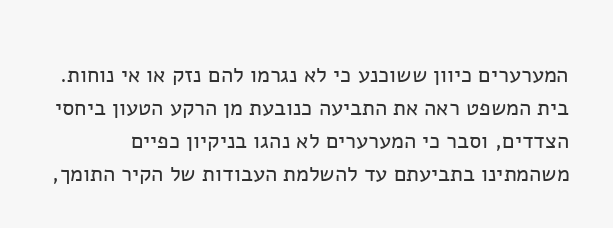המערערים כיוון ששוכנע כי לא נגרמו להם נזק או אי נוחות. בית המשפט ראה את התביעה כנובעת מן הרקע הטעון ביחסי הצדדים, וסבר כי המערערים לא נהגו בניקיון כפיים משהמתינו בתביעתם עד להשלמת העבודות של הקיר התומך,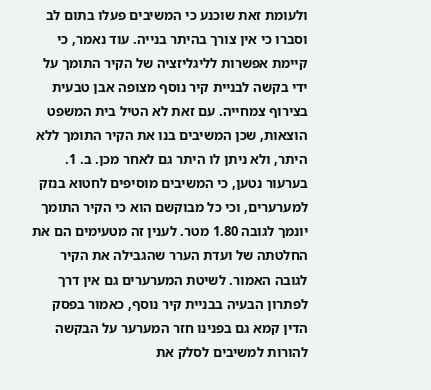ולעומת זאת שוכנע כי המשיבים פעלו בתום לב וסברו כי אין צורך בהיתר בנייה. עוד נאמר, כי קיימת אפשרות לליגליזציה של הקיר התומך על ידי בקשה לבניית קיר נוסף מצופה אבן טבעית בצירוף צמחייה. עם זאת לא הטיל בית המשפט הוצאות, שכן המשיבים בנו את הקיר התומך ללא היתר, ולא ניתן לו היתר גם לאחר מכן. ב. 1. בערעור נטען, כי המשיבים מוסיפים לחטוא בנזק למערערים, וכי כל מבוקשם הוא כי הקיר התומך יונמך לגובה 1.80 מטר. לענין זה מטעימים הם את החלטתה של ועדת הערר שהגבילה את הקיר לגובה האמור. לשיטת המערערים גם אין דרך לפתרון הבעיה בבניית קיר נוסף, כאמור בפסק הדין קמא גם בפנינו חזר המערער על הבקשה להורות למשיבים לסלק את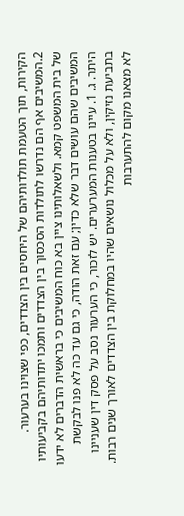הקירות, תוך הטעמת תולדותיהם של היחסים בין הצדדים, כפי שצוינו בערעור. 2.המשיבים אף הם נדרשו לתולדות הסכסוך בין הצדדים ותמכו יתדותיהם בקביעותיו של בית המשפט קמא. ולשאלותינו ציין בא כוח המשיבים כי בראשית הדברים לא ידעו המשיבים שהם עושים דבר שלא כדין; עם זאת הודה, כי גם עד כה לא פנו לבקשת היתר. ג. 1. עיינו בטענות המערערים. יש לזכור, כי הערעור נסב על פסק דין שעניינו בתביעת נזיקין, ולא על מכלול נושאים שהיו במחלוקת בין הצדדים לאורך שנים רבות. לא מצאנו מקום להתערבות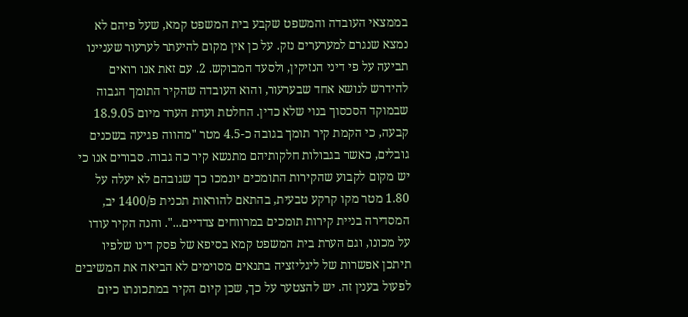בממצאי העובדה והמשפט שקבע בית המשפט קמא, שעל פיהם לא נמצא שנגרם למערערים נזק. על כן אין מקום להיעתר לערעור שעניינו תביעה על פי דיני הנזיקין, ולסעד המבוקש. 2. עם זאת אנו רואים להידרש לנושא אחד שבערעור, והוא העובדה שהקיר התומך הגבוה שבמוקד הסכסוך בנוי שלא כדין. החלטת ועדת הערר מיום 18.9.05 קבעה, כי הקמת קיר תומך בגובה כ-4.5 מטר "מהווה פגיעה בשכנים גובלים, כאשר בגבולות חלקותיהם מתנשא קיר כה גבוה. סבורים אנו כי יש מקום לקבוע שהקירות התומכים יונמכו כך שגובהם לא יעלה על 1.80 מטר מקו קרקע טבעית, בהתאם להוראות תכנית פ/1400 יב, המסדירה בניית קירות תומכים במרווחים צדדיים...". והנה הקיר עודו על מכונו, וגם הערת בית המשפט קמא בסיפא של פסק דינו שלפיו תיתכן אפשרות של ליגליזציה בתנאים מסוימים לא הביאה את המשיבים לפעול בענין זה. יש להצטער על כך, שכן קיום הקיר במתכונתו כיום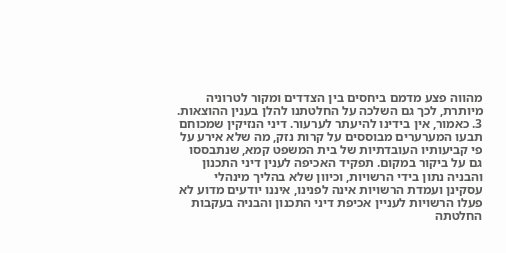מהווה פצע מדמם ביחסים בין הצדדים ומקור לטרוניה מיותרת, לכך גם השלכה על החלטתנו להלן בענין ההוצאות. 3. כאמור, אין בידינו להיעתר לערעור. דיני הנזיקין שמכוחם תבעו המערערים מבוססים על קרות נזק, מה שלא אירע על פי קביעותיו העובדתיות של בית המשפט קמא, שנתבססו גם על ביקור במקום. תפקיד האכיפה לענין דיני התכנון והבניה נתון בידי הרשויות, וכיוון שלא בהליך מינהלי עסקינן ועמדת הרשויות אינה לפנינו, איננו יודעים מדוע לא פעלו הרשויות לעניין אכיפת דיני התכנון והבניה בעקבות החלטתה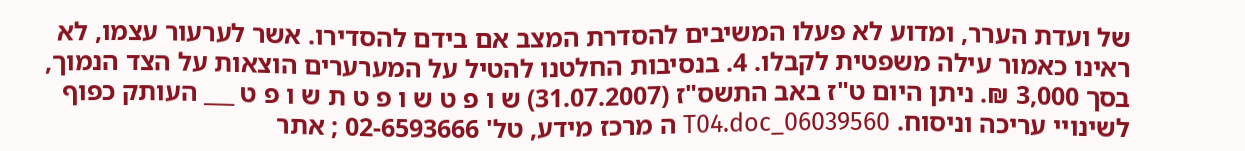של ועדת הערר, ומדוע לא פעלו המשיבים להסדרת המצב אם בידם להסדירו. אשר לערעור עצמו, לא ראינו כאמור עילה משפטית לקבלו. 4. בנסיבות החלטנו להטיל על המערערים הוצאות על הצד הנמוך, בסך 3,000 ₪. ניתן היום ט"ז באב התשס"ז (31.07.2007) ש ו פ ט ש ו פ ט ת ש ו פ ט ___ העותק כפוף לשינויי עריכה וניסוח. 06039560_T04.doc ה מרכז מידע, טל' 02-6593666 ; אתר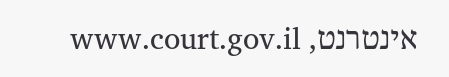אינטרנט, www.court.gov.il